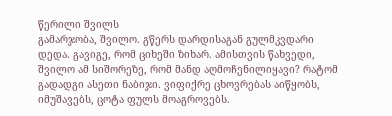წერილი შვილს
გამარჯობა, შვილო. გწერს დარდისაგან გულმკვდარი დედა. გავიგე, რომ ციხეში ზიხარ. ამისთვის წახვედი, შვილო ამ სიშორეზე, რომ მანდ აღმოჩენილიყავი? რატომ გადადგი ასეთი ნაბიჯი. ვიფიქრე ცხოვრებას აიწყობს, იმუშავებს, ცოტა ფულს მოაგროვებს.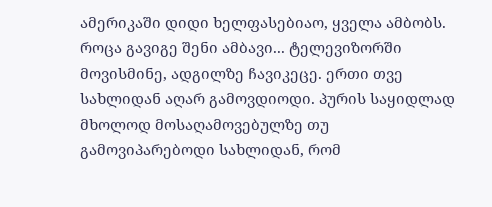ამერიკაში დიდი ხელფასებიაო, ყველა ამბობს. როცა გავიგე შენი ამბავი... ტელევიზორში მოვისმინე, ადგილზე ჩავიკეცე. ერთი თვე სახლიდან აღარ გამოვდიოდი. პურის საყიდლად მხოლოდ მოსაღამოვებულზე თუ გამოვიპარებოდი სახლიდან, რომ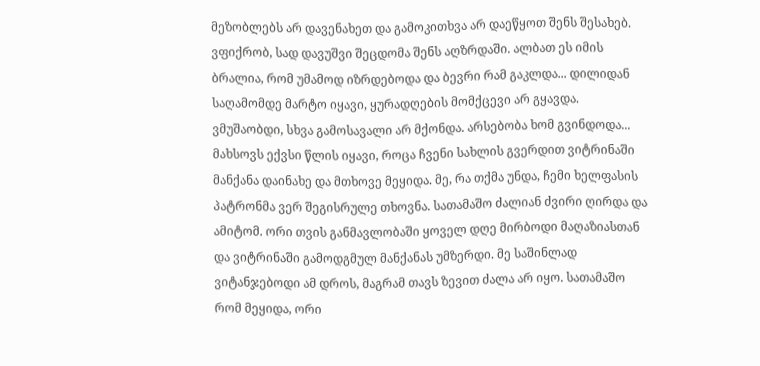მეზობლებს არ დავენახეთ და გამოკითხვა არ დაეწყოთ შენს შესახებ. ვფიქრობ, სად დავუშვი შეცდომა შენს აღზრდაში. ალბათ ეს იმის ბრალია, რომ უმამოდ იზრდებოდა და ბევრი რამ გაკლდა... დილიდან საღამომდე მარტო იყავი, ყურადღების მომქცევი არ გყავდა. ვმუშაობდი, სხვა გამოსავალი არ მქონდა. არსებობა ხომ გვინდოდა... მახსოვს ექვსი წლის იყავი, როცა ჩვენი სახლის გვერდით ვიტრინაში მანქანა დაინახე და მთხოვე მეყიდა. მე, რა თქმა უნდა, ჩემი ხელფასის პატრონმა ვერ შეგისრულე თხოვნა. სათამაშო ძალიან ძვირი ღირდა და ამიტომ. ორი თვის განმავლობაში ყოველ დღე მირბოდი მაღაზიასთან და ვიტრინაში გამოდგმულ მანქანას უმზერდი. მე საშინლად ვიტანჯებოდი ამ დროს, მაგრამ თავს ზევით ძალა არ იყო. სათამაშო რომ მეყიდა, ორი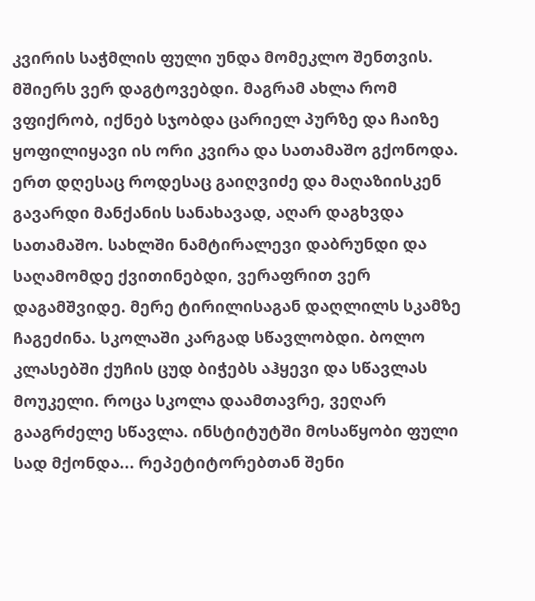კვირის საჭმლის ფული უნდა მომეკლო შენთვის. მშიერს ვერ დაგტოვებდი. მაგრამ ახლა რომ ვფიქრობ, იქნებ სჯობდა ცარიელ პურზე და ჩაიზე ყოფილიყავი ის ორი კვირა და სათამაშო გქონოდა. ერთ დღესაც როდესაც გაიღვიძე და მაღაზიისკენ გავარდი მანქანის სანახავად, აღარ დაგხვდა სათამაშო. სახლში ნამტირალევი დაბრუნდი და საღამომდე ქვითინებდი, ვერაფრით ვერ დაგამშვიდე. მერე ტირილისაგან დაღლილს სკამზე ჩაგეძინა. სკოლაში კარგად სწავლობდი. ბოლო კლასებში ქუჩის ცუდ ბიჭებს აჰყევი და სწავლას მოუკელი. როცა სკოლა დაამთავრე, ვეღარ გააგრძელე სწავლა. ინსტიტუტში მოსაწყობი ფული სად მქონდა... რეპეტიტორებთან შენი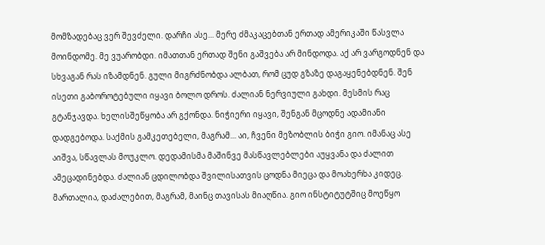მომზადებაც ვერ შევძელი. დარჩი ასე... მერე ძმაკაცებთან ერთად ამერიკაში წასვლა მოინდომე. მე ვუარობდი. იმათთან ერთად შენი გაშვება არ მინდოდა. აქ არ ვარგოდნენ და სხვაგან რას იზამდნენ. გული მიგრძნობდა ალბათ, რომ ცუდ გზაზე დაგაყენებდნენ. შენ ისეთი გაბოროტებული იყავი ბოლო დროს. ძალიან ნერვიული გახდი. მესმის რაც გტანჯავდა. ხელისშეწყობა არ გქონდა. ნიჭიერი იყავი, შენგან მცოდნე ადამიანი დადგებოდა. საქმის გამკეთებელი, მაგრამ... აი, ჩვენი მეზობლის ბიჭი გიო. იმანაც ასე აიშვა, სწავლას მოუკლო. დედამისმა მაშინვე მასწავლებლები აუყვანა და ძალით ამეცადინებდა. ძალიან ცდილობდა შვილისათვის ცოდნა მიეცა და მოახერხა კიდეც. მართალია, დაძალებით, მაგრამ, მაინც თავისას მიაღწია. გიო ინსტიტუტშიც მოეწყო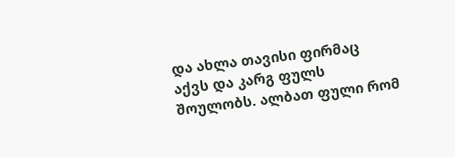და ახლა თავისი ფირმაც აქვს და კარგ ფულს შოულობს. ალბათ ფული რომ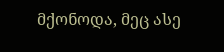მქონოდა, მეც ასე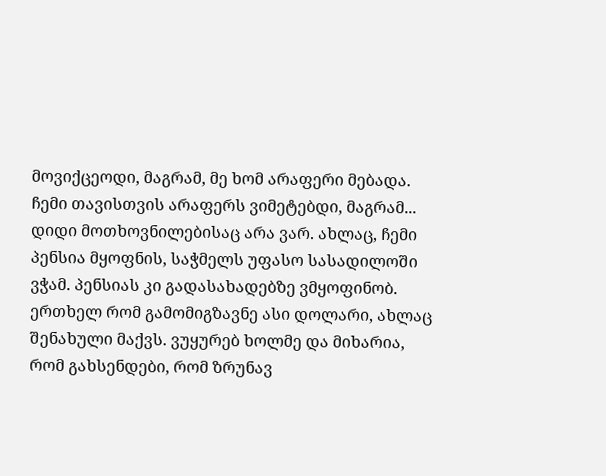მოვიქცეოდი, მაგრამ, მე ხომ არაფერი მებადა. ჩემი თავისთვის არაფერს ვიმეტებდი, მაგრამ... დიდი მოთხოვნილებისაც არა ვარ. ახლაც, ჩემი პენსია მყოფნის, საჭმელს უფასო სასადილოში ვჭამ. პენსიას კი გადასახადებზე ვმყოფინობ. ერთხელ რომ გამომიგზავნე ასი დოლარი, ახლაც შენახული მაქვს. ვუყურებ ხოლმე და მიხარია, რომ გახსენდები, რომ ზრუნავ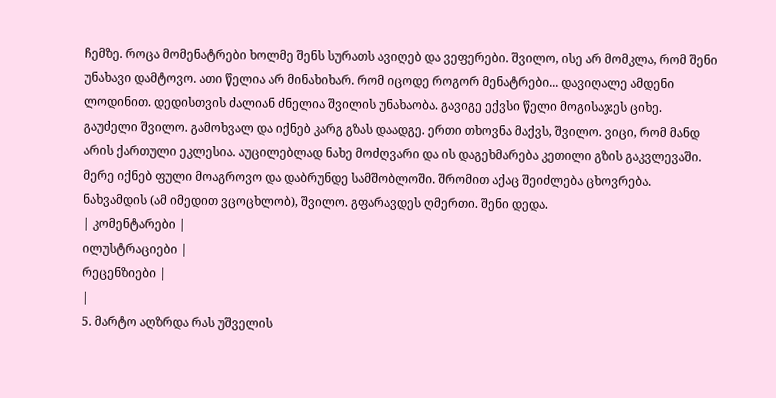ჩემზე. როცა მომენატრები ხოლმე შენს სურათს ავიღებ და ვეფერები. შვილო, ისე არ მომკლა, რომ შენი უნახავი დამტოვო. ათი წელია არ მინახიხარ. რომ იცოდე როგორ მენატრები... დავიღალე ამდენი ლოდინით. დედისთვის ძალიან ძნელია შვილის უნახაობა. გავიგე ექვსი წელი მოგისაჯეს ციხე. გაუძელი შვილო. გამოხვალ და იქნებ კარგ გზას დაადგე. ერთი თხოვნა მაქვს, შვილო. ვიცი, რომ მანდ არის ქართული ეკლესია. აუცილებლად ნახე მოძღვარი და ის დაგეხმარება კეთილი გზის გაკვლევაში. მერე იქნებ ფული მოაგროვო და დაბრუნდე სამშობლოში. შრომით აქაც შეიძლება ცხოვრება. ნახვამდის (ამ იმედით ვცოცხლობ), შვილო. გფარავდეს ღმერთი. შენი დედა.
| კომენტარები |
ილუსტრაციები |
რეცენზიები |
|
5. მარტო აღზრდა რას უშველის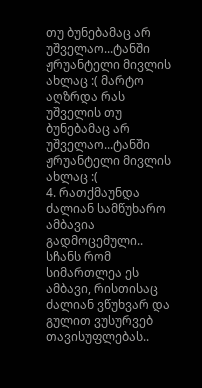თუ ბუნებამაც არ უშველაო...ტანში ჟრუანტელი მივლის ახლაც :( მარტო აღზრდა რას უშველის თუ ბუნებამაც არ უშველაო...ტანში ჟრუანტელი მივლის ახლაც :(
4. რათქმაუნდა ძალიან სამწუხარო ამბავია გადმოცემული.. სჩანს რომ სიმართლეა ეს ამბავი, რისთისაც ძალიან ვწუხვარ და გულით ვუსურვებ თავისუფლებას..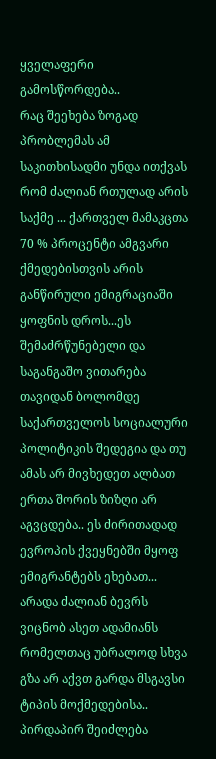ყველაფერი გამოსწორდება..
რაც შეეხება ზოგად პრობლემას ამ საკითხისადმი უნდა ითქვას რომ ძალიან რთულად არის საქმე ... ქართველ მამაკცთა 70 % პროცენტი ამგვარი ქმედებისთვის არის განწირული ემიგრაციაში ყოფნის დროს...ეს შემაძრწუნებელი და საგანგაშო ვითარება თავიდან ბოლომდე საქართველოს სოციალური პოლიტიკის შედეგია და თუ ამას არ მივხედეთ ალბათ ერთა შორის ზიზღი არ აგვცდება.. ეს ძირითადად ევროპის ქვეყნებში მყოფ ემიგრანტებს ეხებათ... არადა ძალიან ბევრს ვიცნობ ასეთ ადამიანს რომელთაც უბრალოდ სხვა გზა არ აქვთ გარდა მსგავსი ტიპის მოქმედებისა.. პირდაპირ შეიძლება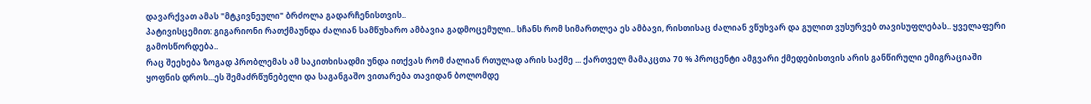დავარქვათ ამას "მტკივნეული" ბრძოლა გადარჩენისთვის..
პატივისცემით: გიგარიონი რათქმაუნდა ძალიან სამწუხარო ამბავია გადმოცემული.. სჩანს რომ სიმართლეა ეს ამბავი, რისთისაც ძალიან ვწუხვარ და გულით ვუსურვებ თავისუფლებას.. ყველაფერი გამოსწორდება..
რაც შეეხება ზოგად პრობლემას ამ საკითხისადმი უნდა ითქვას რომ ძალიან რთულად არის საქმე ... ქართველ მამაკცთა 70 % პროცენტი ამგვარი ქმედებისთვის არის განწირული ემიგრაციაში ყოფნის დროს...ეს შემაძრწუნებელი და საგანგაშო ვითარება თავიდან ბოლომდე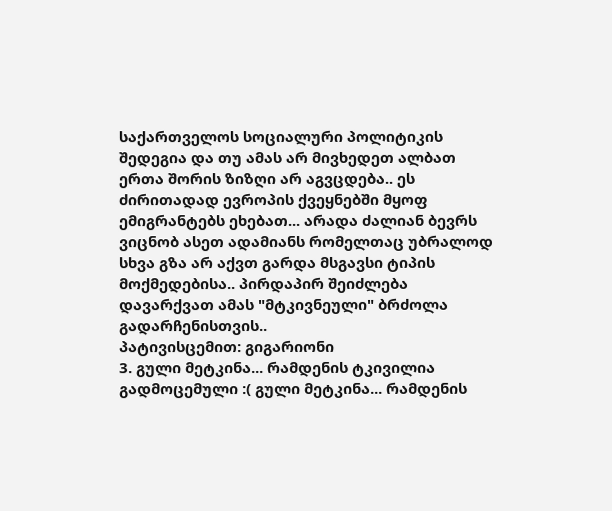საქართველოს სოციალური პოლიტიკის შედეგია და თუ ამას არ მივხედეთ ალბათ ერთა შორის ზიზღი არ აგვცდება.. ეს ძირითადად ევროპის ქვეყნებში მყოფ ემიგრანტებს ეხებათ... არადა ძალიან ბევრს ვიცნობ ასეთ ადამიანს რომელთაც უბრალოდ სხვა გზა არ აქვთ გარდა მსგავსი ტიპის მოქმედებისა.. პირდაპირ შეიძლება დავარქვათ ამას "მტკივნეული" ბრძოლა გადარჩენისთვის..
პატივისცემით: გიგარიონი
3. გული მეტკინა... რამდენის ტკივილია გადმოცემული :( გული მეტკინა... რამდენის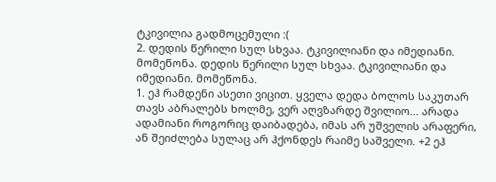ტკივილია გადმოცემული :(
2. დედის წერილი სულ სხვაა. ტკივილიანი და იმედიანი. მომეწონა. დედის წერილი სულ სხვაა. ტკივილიანი და იმედიანი. მომეწონა.
1. ეჰ რამდენი ასეთი ვიცით. ყველა დედა ბოლოს საკუთარ თავს აბრალებს ხოლმე, ვერ აღვზარდე შვილიო... არადა ადამიანი როგორიც დაიბადება, იმას არ უშველის არაფერი, ან შეიძლება სულაც არ ჰქონდეს რაიმე საშველი. +2 ეჰ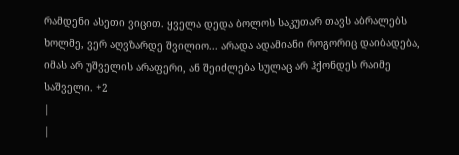რამდენი ასეთი ვიცით. ყველა დედა ბოლოს საკუთარ თავს აბრალებს ხოლმე, ვერ აღვზარდე შვილიო... არადა ადამიანი როგორიც დაიბადება, იმას არ უშველის არაფერი, ან შეიძლება სულაც არ ჰქონდეს რაიმე საშველი. +2
|
|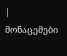| მონაცემები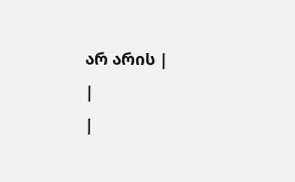არ არის |
|
|